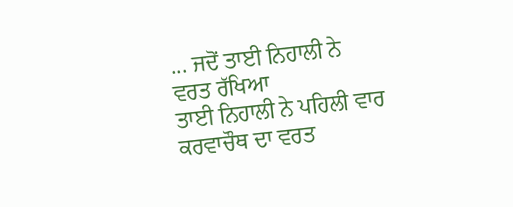... ਜਦੋਂ ਤਾਈ ਨਿਹਾਲੀ ਨੇ ਵਰਤ ਰੱਖਿਆ
ਤਾਈ ਨਿਹਾਲੀ ਨੇ ਪਹਿਲੀ ਵਾਰ ਕਰਵਾਚੌਥ ਦਾ ਵਰਤ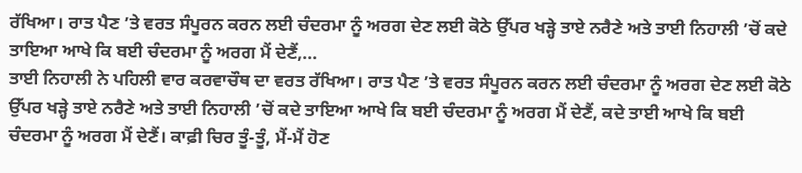ਰੱਖਿਆ। ਰਾਤ ਪੈਣ ’ਤੇ ਵਰਤ ਸੰਪੂਰਨ ਕਰਨ ਲਈ ਚੰਦਰਮਾ ਨੂੰ ਅਰਗ ਦੇਣ ਲਈ ਕੋਠੇ ਉੱਪਰ ਖੜ੍ਹੇ ਤਾਏ ਨਰੈਣੇ ਅਤੇ ਤਾਈ ਨਿਹਾਲੀ ’ਚੋਂ ਕਦੇ ਤਾਇਆ ਆਖੇ ਕਿ ਬਈ ਚੰਦਰਮਾ ਨੂੰ ਅਰਗ ਮੈਂ ਦੇਣੈਂ,...
ਤਾਈ ਨਿਹਾਲੀ ਨੇ ਪਹਿਲੀ ਵਾਰ ਕਰਵਾਚੌਥ ਦਾ ਵਰਤ ਰੱਖਿਆ। ਰਾਤ ਪੈਣ ’ਤੇ ਵਰਤ ਸੰਪੂਰਨ ਕਰਨ ਲਈ ਚੰਦਰਮਾ ਨੂੰ ਅਰਗ ਦੇਣ ਲਈ ਕੋਠੇ ਉੱਪਰ ਖੜ੍ਹੇ ਤਾਏ ਨਰੈਣੇ ਅਤੇ ਤਾਈ ਨਿਹਾਲੀ ’ਚੋਂ ਕਦੇ ਤਾਇਆ ਆਖੇ ਕਿ ਬਈ ਚੰਦਰਮਾ ਨੂੰ ਅਰਗ ਮੈਂ ਦੇਣੈਂ, ਕਦੇ ਤਾਈ ਆਖੇ ਕਿ ਬਈ ਚੰਦਰਮਾ ਨੂੰ ਅਰਗ ਮੈਂ ਦੇਣੈਂ। ਕਾਫ਼ੀ ਚਿਰ ਤੂੰ-ਤੂੰ, ਮੈਂ-ਮੈਂ ਹੋਣ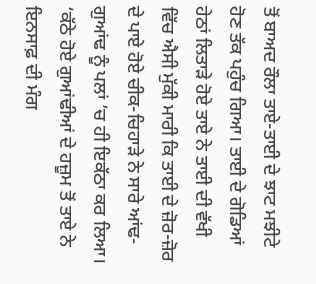ਤੋਂ ਬਾਅਦ ਰੌਲਾ ਤਾਏ-ਤਾਈ ਦੇ ਝਾਟ ਮਝੀਟੇ ਹੋਣ ਤੱਕ ਪਹੁੰਚ ਗਿਆ। ਤਾਈ ਦੇ ਗੋਡਿਆਂ ਹੇਠਾਂ ਲਿਤਾੜੇ ਹੋਏ ਤਾਏ ਨੇ ਤਾਈ ਦੀ ਵੱਖੀ ਵਿੱਚ ਐਸੀ ਮੁੱਕੀ ਮਾਰੀ ਕਿ ਤਾਈ ਦੇ ਜ਼ੋਰ-ਜ਼ੋਰ ਦੇ ਪਾਏ ਹੋਏ ਚੀਕ-ਚਿਹਾੜੇ ਨੇ ਸਾਰੇ ਆਂਢ-ਗੁਆਂਢ ਨੂੰ ਪਲਾਂ ’ਚ ਹੀ ਇਕੱਠਾ ਕਰ ਲਿਆ। ‘ਕੱਠੇ ਹੋਏ ਗੁਆਂਢੀਆਂ ਦੇ ਹਜ਼ੂਮ ਤੋਂ ਤਾਏ ਨੇ ਇਨਸਾਫ਼ ਦੀ ਮੰਗ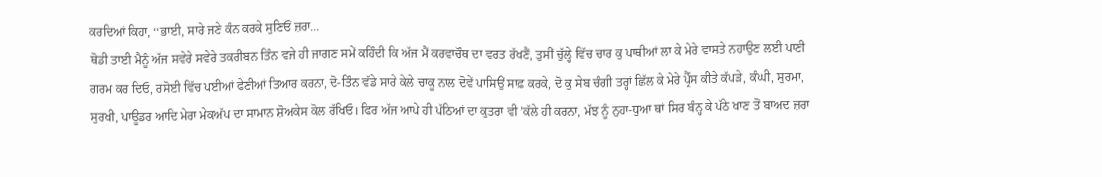ਕਰਦਿਆਂ ਕਿਹਾ, ‘‘ਭਾਈ, ਸਾਰੇ ਜਣੇ ਕੰਨ ਕਰਕੇ ਸੁਣਿਓਂ ਜ਼ਰਾ...
ਥੋਡੀ ਤਾਈ ਮੈਨੂੰ ਅੱਜ ਸਵੇਰੇ ਸਵੇਰੇ ਤਕਰੀਬਨ ਤਿੰਨ ਵਜੇ ਹੀ ਜਾਗਣ ਸਮੇਂ ਕਹਿੰਦੀ ਕਿ ਅੱਜ ਮੈਂ ਕਰਵਾਚੌਥ ਦਾ ਵਰਤ ਰੱਖਣੈਂ, ਤੁਸੀਂ ਚੁੱਲ੍ਹੇ ਵਿੱਚ ਚਾਰ ਕੁ ਪਾਥੀਆਂ ਲਾ ਕੇ ਮੇਰੇ ਵਾਸਤੇ ਨਹਾਉਣ ਲਈ ਪਾਣੀ ਗਰਮ ਕਰ ਦਿਓ, ਰਸੋਈ ਵਿੱਚ ਪਈਆਂ ਫੇਣੀਆਂ ਤਿਆਰ ਕਰਨਾ, ਦੋ-ਤਿੰਨ ਵੱਡੇ ਸਾਰੇ ਕੇਲੇ ਚਾਕੂ ਨਾਲ ਦੋਵੇਂ ਪਾਸਿਉਂ ਸਾਫ਼ ਕਰਕੇ, ਦੋ ਕੁ ਸੇਬ ਚੰਗੀ ਤਰ੍ਹਾਂ ਛਿੱਲ ਕੇ ਮੇਰੇ ਪ੍ਰੈੱਸ ਕੀਤੇ ਕੱਪੜੇ, ਕੰਘੀ, ਸੁਰਮਾ, ਸੁਰਖੀ, ਪਾਊਡਰ ਆਦਿ ਮੇਰਾ ਮੇਕਅੱਪ ਦਾ ਸਾਮਾਨ ਸ਼ੋਅਕੇਸ ਕੋਲ ਰੱਖਿਓ। ਫਿਰ ਅੱਜ ਆਪੇ ਹੀ ਪੱਠਿਆਂ ਦਾ ਕੁਤਰਾ ਵੀ ’ਕੱਲੇ ਹੀ ਕਰਨਾ, ਮੱਝ ਨੂੰ ਨੁਹਾ-ਧੁਆ ਥਾਂ ਸਿਰ ਬੰਨ੍ਹ ਕੇ ਪੱਠੇ ਖਾਣ ਤੋਂ ਬਾਅਦ ਜ਼ਰਾ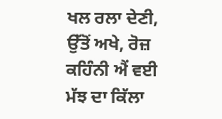ਖਲ ਰਲਾ ਦੇਣੀ, ਉੱਤੋਂ ਅਖੇ, ਰੋਜ਼ ਕਹਿੰਨੀ ਐਂ ਵਈ ਮੱਝ ਦਾ ਕਿੱਲਾ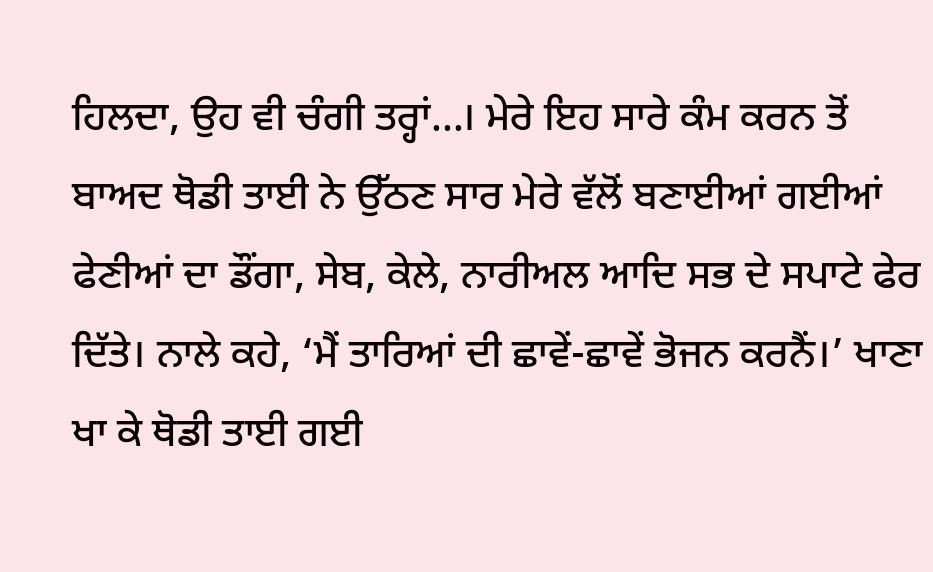ਹਿਲਦਾ, ਉਹ ਵੀ ਚੰਗੀ ਤਰ੍ਹਾਂ...। ਮੇਰੇ ਇਹ ਸਾਰੇ ਕੰਮ ਕਰਨ ਤੋਂ ਬਾਅਦ ਥੋਡੀ ਤਾਈ ਨੇ ਉੱਠਣ ਸਾਰ ਮੇਰੇ ਵੱਲੋਂ ਬਣਾਈਆਂ ਗਈਆਂ ਫੇਣੀਆਂ ਦਾ ਡੌਂਗਾ, ਸੇਬ, ਕੇਲੇ, ਨਾਰੀਅਲ ਆਦਿ ਸਭ ਦੇ ਸਪਾਟੇ ਫੇਰ ਦਿੱਤੇ। ਨਾਲੇ ਕਹੇ, ‘ਮੈਂ ਤਾਰਿਆਂ ਦੀ ਛਾਵੇਂ-ਛਾਵੇਂ ਭੋਜਨ ਕਰਨੈਂ।’ ਖਾਣਾ ਖਾ ਕੇ ਥੋਡੀ ਤਾਈ ਗਈ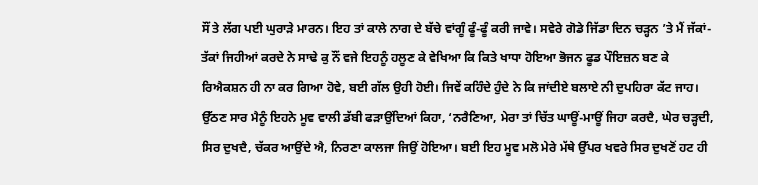ਸੌਂ ਤੇ ਲੱਗ ਪਈ ਘੁਰਾੜੇ ਮਾਰਨ। ਇਹ ਤਾਂ ਕਾਲੇ ਨਾਗ ਦੇ ਬੱਚੇ ਵਾਂਗੂੰ ਫੂੰ-ਫੂੰ ਕਰੀ ਜਾਵੇ। ਸਵੇਰੇ ਗੋਡੇ ਜਿੱਡਾ ਦਿਨ ਚੜ੍ਹਨ ’ਤੇ ਮੈਂ ਜੱਕਾਂ-ਤੱਕਾਂ ਜਿਹੀਆਂ ਕਰਦੇ ਨੇ ਸਾਢੇ ਕੁ ਨੌਂ ਵਜੇ ਇਹਨੂੰ ਹਲੂਣ ਕੇ ਵੇਖਿਆ ਕਿ ਕਿਤੇ ਖਾਧਾ ਹੋਇਆ ਭੋਜਨ ਫੂਡ ਪੌਇਜ਼ਨ ਬਣ ਕੇ ਰਿਐਕਸ਼ਨ ਹੀ ਨਾ ਕਰ ਗਿਆ ਹੋਵੇ, ਬਈ ਗੱਲ ਉਹੀ ਹੋਈ। ਜਿਵੇਂ ਕਹਿੰਦੇ ਹੁੰਦੇ ਨੇ ਕਿ ਜਾਂਦੀਏ ਬਲਾਏ ਨੀ ਦੁਪਹਿਰਾ ਕੱਟ ਜਾਹ। ਉੱਠਣ ਸਾਰ ਮੈਨੂੰ ਇਹਨੇ ਮੂਵ ਵਾਲੀ ਡੱਬੀ ਫੜਾਉਂਦਿਆਂ ਕਿਹਾ, ‘ਨਰੈਣਿਆ, ਮੇਰਾ ਤਾਂ ਚਿੱਤ ਘਾਊਂ-ਮਾਊਂ ਜਿਹਾ ਕਰਦੈ, ਘੇਰ ਚੜ੍ਹਦੀ, ਸਿਰ ਦੁਖਦੈ, ਚੱਕਰ ਆਉਂਦੇ ਐ, ਨਿਰਣਾ ਕਾਲਜਾ ਜਿਉਂ ਹੋਇਆ। ਬਈ ਇਹ ਮੂਵ ਮਲੋ ਮੇਰੇ ਮੱਥੇ ਉੱਪਰ ਖਵਰੇ ਸਿਰ ਦੁਖਣੋਂ ਹਟ ਹੀ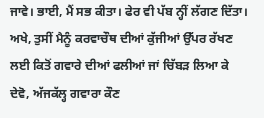ਜਾਵੇ। ਭਾਈ, ਮੈਂ ਸਭ ਕੀਤਾ। ਫੇਰ ਵੀ ਪੱਬ ਨ੍ਹੀਂ ਲੱਗਣ ਦਿੱਤਾ। ਅਖੇ, ਤੁਸੀਂ ਮੈਨੂੰ ਕਰਵਾਚੌਥ ਦੀਆਂ ਕੁੱਜੀਆਂ ਉੱਪਰ ਰੱਖਣ ਲਈ ਕਿਤੋਂ ਗਵਾਰੇ ਦੀਆਂ ਫਲੀਆਂ ਜਾਂ ਚਿੱਬੜ ਲਿਆ ਕੇ ਦੇਵੋ, ਅੱਜਕੱਲ੍ਹ ਗਵਾਰਾ ਕੌਣ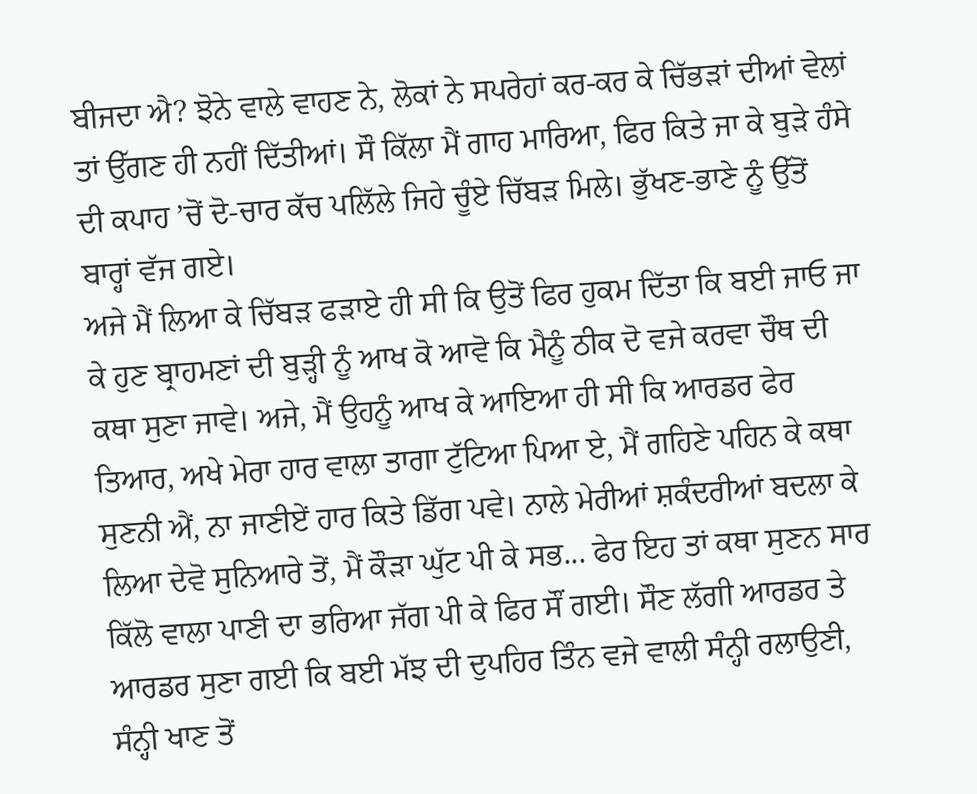ਬੀਜਦਾ ਐ? ਝੋਨੇ ਵਾਲੇ ਵਾਹਣ ਨੇ, ਲੋਕਾਂ ਨੇ ਸਪਰੇਹਾਂ ਕਰ-ਕਰ ਕੇ ਚਿੱਭੜਾਂ ਦੀਆਂ ਵੇਲਾਂ ਤਾਂ ਉੱਗਣ ਹੀ ਨਹੀਂ ਦਿੱਤੀਆਂ। ਸੌ ਕਿੱਲਾ ਮੈਂ ਗਾਹ ਮਾਰਿਆ, ਫਿਰ ਕਿਤੇ ਜਾ ਕੇ ਬੁੜੇ ਹੰਸੇ ਦੀ ਕਪਾਹ ’ਚੋਂ ਦੋ-ਚਾਰ ਕੱਚ ਪਲਿੱਲੇ ਜਿਹੇ ਚੂੰਏ ਚਿੱਬੜ ਮਿਲੇ। ਭੁੱਖਣ-ਭਾਣੇ ਨੂੰ ਉੱਤੋਂ ਬਾਰ੍ਹਾਂ ਵੱਜ ਗਏ।
ਅਜੇ ਮੈਂ ਲਿਆ ਕੇ ਚਿੱਬੜ ਫੜਾਏ ਹੀ ਸੀ ਕਿ ਉਤੋਂ ਫਿਰ ਹੁਕਮ ਦਿੱਤਾ ਕਿ ਬਈ ਜਾਓ ਜਾ ਕੇ ਹੁਣ ਬ੍ਰਾਹਮਣਾਂ ਦੀ ਬੁੜ੍ਹੀ ਨੂੰ ਆਖ ਕੋ ਆਵੋ ਕਿ ਮੈਨੂੰ ਠੀਕ ਦੋ ਵਜੇ ਕਰਵਾ ਚੌਥ ਦੀ ਕਥਾ ਸੁਣਾ ਜਾਵੇ। ਅਜੇ, ਮੈਂ ਉਹਨੂੰ ਆਖ ਕੇ ਆਇਆ ਹੀ ਸੀ ਕਿ ਆਰਡਰ ਫੇਰ ਤਿਆਰ, ਅਖੇ ਮੇਰਾ ਹਾਰ ਵਾਲਾ ਤਾਗਾ ਟੁੱਟਿਆ ਪਿਆ ਏ, ਮੈਂ ਗਹਿਣੇ ਪਹਿਨ ਕੇ ਕਥਾ ਸੁਣਨੀ ਐਂ, ਨਾ ਜਾਣੀਏਂ ਹਾਰ ਕਿਤੇ ਡਿੱਗ ਪਵੇ। ਨਾਲੇ ਮੇਰੀਆਂ ਸ਼ਕੰਦਰੀਆਂ ਬਦਲਾ ਕੇ ਲਿਆ ਦੇਵੋ ਸੁਨਿਆਰੇ ਤੋਂ, ਮੈਂ ਕੌੜਾ ਘੁੱਟ ਪੀ ਕੇ ਸਭ... ਫੇਰ ਇਹ ਤਾਂ ਕਥਾ ਸੁਣਨ ਸਾਰ ਕਿੱਲੋ ਵਾਲਾ ਪਾਣੀ ਦਾ ਭਰਿਆ ਜੱਗ ਪੀ ਕੇ ਫਿਰ ਸੌਂ ਗਈ। ਸੌਣ ਲੱਗੀ ਆਰਡਰ ਤੇ ਆਰਡਰ ਸੁਣਾ ਗਈ ਕਿ ਬਈ ਮੱਝ ਦੀ ਦੁਪਹਿਰ ਤਿੰਨ ਵਜੇ ਵਾਲੀ ਸੰਨ੍ਹੀ ਰਲਾਉਣੀ, ਸੰਨ੍ਹੀ ਖਾਣ ਤੋਂ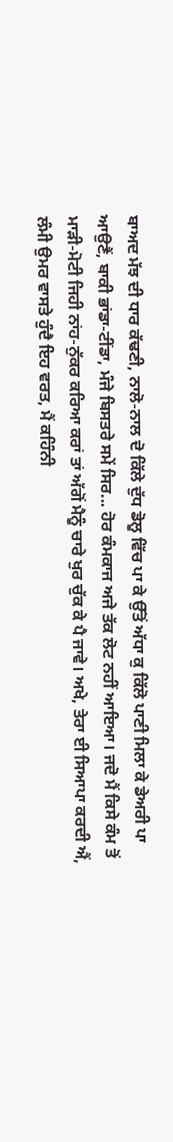ਬਾਅਦ ਮੱਝ ਦੀ ਧਾਰ ਕੱਢਣੀ, ਨਾਲੋ-ਨਾਲ ਦੋ ਕਿੱਲੇ ਦੁੱਧ ਡੋਲੂ ਵਿੱਚ ਪਾ ਕੇ ਉੱਤੋਂ ਅੱਧਾ ਕੁ ਕਿੱਲੋ ਪਾਣੀ ਮਿਲਾ ਕੇ ਡੇਅਰੀ ਪਾ ਆਉਣੈਂ, ਬਾਕੀ ਭਾਂਡਾ-ਟੀਂਡਾ, ਮੰਜੇ ਬਿਸਤਰੇ ਸਮੇਂ ਸਿਰ... ਹੋਰ ਕੰਮਕਾਜ ਅਜੇ ਤੱਕ ਲੋਟ ਨਹੀਂ ਆਇਆ। ਜਦੋ ਮੈਂ ਕਿਸੇ ਕੰਮ ਤੋਂ ਮਾੜੀ-ਮੋਟੀ ਜਿਹੀ ਨਾਂਹ-ਨੁੱਕਰ ਕਰਿਆ ਕਰਾਂ ਤਾਂ ਅੱਗੋਂ ਮੈਨੂੰ ਚਾਰੇ ਖੁਰ ਚੁੱਕ ਕੇ ਪੈ ਜਾਵੇ। ਅਖੇ, ਤੇਰਾ ਈ ਸਿਆਪਾ ਕਰਦੀ ਐਂ, ਲੰਮੀ ਉਮਰ ਵਾਸਤੇ ਹੁੰਦੈ ਇਹ ਵਰਤ, ਮੈਂ ਕਹਿੰਨੀ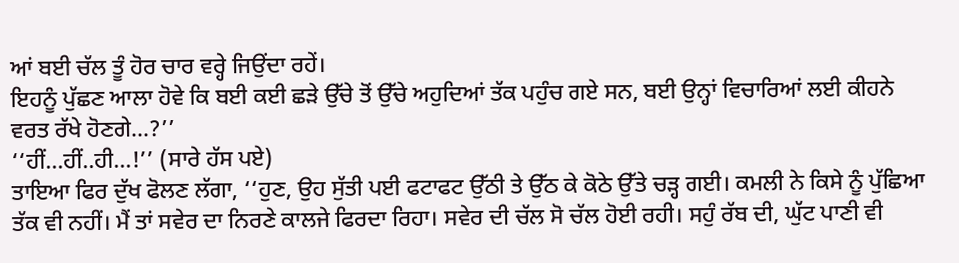ਆਂ ਬਈ ਚੱਲ ਤੂੰ ਹੋਰ ਚਾਰ ਵਰ੍ਹੇ ਜਿਉਂਦਾ ਰਹੇਂ।
ਇਹਨੂੰ ਪੁੱਛਣ ਆਲਾ ਹੋਵੇ ਕਿ ਬਈ ਕਈ ਛੜੇ ਉੱਚੇ ਤੋਂ ਉੱਚੇ ਅਹੁਦਿਆਂ ਤੱਕ ਪਹੁੰਚ ਗਏ ਸਨ, ਬਈ ਉਨ੍ਹਾਂ ਵਿਚਾਰਿਆਂ ਲਈ ਕੀਹਨੇ ਵਰਤ ਰੱਖੇ ਹੋਣਗੇ...?’’
‘‘ਹੀਂ...ਹੀਂ..ਹੀ...!’’ (ਸਾਰੇ ਹੱਸ ਪਏ)
ਤਾਇਆ ਫਿਰ ਦੁੱਖ ਫੋਲਣ ਲੱਗਾ, ‘‘ਹੁਣ, ਉਹ ਸੁੱਤੀ ਪਈ ਫਟਾਫਟ ਉੱਠੀ ਤੇ ਉੱਠ ਕੇ ਕੋਠੇ ਉੱਤੇ ਚੜ੍ਹ ਗਈ। ਕਮਲੀ ਨੇ ਕਿਸੇ ਨੂੰ ਪੁੱਛਿਆ ਤੱਕ ਵੀ ਨਹੀਂ। ਮੈਂ ਤਾਂ ਸਵੇਰ ਦਾ ਨਿਰਣੇ ਕਾਲਜੇ ਫਿਰਦਾ ਰਿਹਾ। ਸਵੇਰ ਦੀ ਚੱਲ ਸੋ ਚੱਲ ਹੋਈ ਰਹੀ। ਸਹੁੰ ਰੱਬ ਦੀ, ਘੁੱਟ ਪਾਣੀ ਵੀ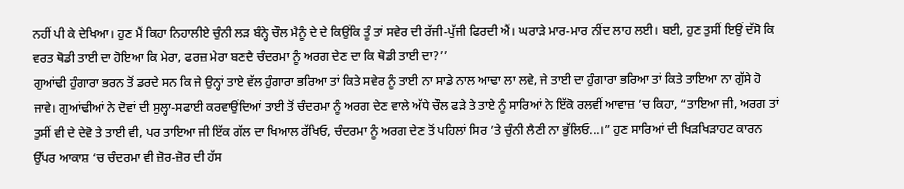ਨਹੀਂ ਪੀ ਕੇ ਦੇਖਿਆ। ਹੁਣ ਮੈਂ ਕਿਹਾ ਨਿਹਾਲੀਏ ਚੁੰਨੀ ਲੜ ਬੰਨ੍ਹੇ ਚੌਲ ਮੈਨੂੰ ਦੇ ਦੇ ਕਿਉਂਕਿ ਤੂੰ ਤਾਂ ਸਵੇਰ ਦੀ ਰੱਜੀ-ਪੁੱਜੀ ਫਿਰਦੀ ਐਂ। ਘਰਾੜੇ ਮਾਰ-ਮਾਰ ਨੀਂਦ ਲਾਹ ਲਈ। ਬਈ, ਹੁਣ ਤੁਸੀਂ ਇਉਂ ਦੱਸੋ ਕਿ ਵਰਤ ਥੋਡੀ ਤਾਈ ਦਾ ਹੋਇਆ ਕਿ ਮੇਰਾ, ਫਰਜ਼ ਮੇਰਾ ਬਣਦੈ ਚੰਦਰਮਾ ਨੂੰ ਅਰਗ ਦੇਣ ਦਾ ਕਿ ਥੋਡੀ ਤਾਈ ਦਾ?’’
ਗੁਆਂਢੀ ਹੁੰਗਾਰਾ ਭਰਨ ਤੋਂ ਡਰਦੇ ਸਨ ਕਿ ਜੇ ਉਨ੍ਹਾਂ ਤਾਏ ਵੱਲ ਹੁੰਗਾਰਾ ਭਰਿਆ ਤਾਂ ਕਿਤੇ ਸਵੇਰ ਨੂੰ ਤਾਈ ਨਾ ਸਾਡੇ ਨਾਲ ਆਢਾ ਲਾ ਲਵੇ, ਜੇ ਤਾਈ ਦਾ ਹੁੰਗਾਰਾ ਭਰਿਆ ਤਾਂ ਕਿਤੇ ਤਾਇਆ ਨਾ ਗੁੱਸੇ ਹੋ ਜਾਵੇ। ਗੁਆਂਢੀਆਂ ਨੇ ਦੋਵਾਂ ਦੀ ਸੁਲ੍ਹਾ-ਸਫਾਈ ਕਰਵਾਉਂਦਿਆਂ ਤਾਈ ਤੋਂ ਚੰਦਰਮਾ ਨੂੰ ਅਰਗ ਦੇਣ ਵਾਲੇ ਅੱਧੇ ਚੌਲ ਫੜੇ ਤੇ ਤਾਏ ਨੂੰ ਸਾਰਿਆਂ ਨੇ ਇੱਕੋ ਰਲਵੀਂ ਆਵਾਜ਼ ’ਚ ਕਿਹਾ, “ਤਾਇਆ ਜੀ, ਅਰਗ ਤਾਂ ਤੁਸੀਂ ਵੀ ਦੇ ਦੇਵੋ ਤੇ ਤਾਈ ਵੀ, ਪਰ ਤਾਇਆ ਜੀ ਇੱਕ ਗੱਲ ਦਾ ਖਿਆਲ ਰੱਖਿਓ, ਚੰਦਰਮਾ ਨੂੰ ਅਰਗ ਦੇਣ ਤੋਂ ਪਹਿਲਾਂ ਸਿਰ ’ਤੇ ਚੁੰਨੀ ਲੈਣੀ ਨਾ ਭੁੱਲਿਓ...।” ਹੁਣ ਸਾਰਿਆਂ ਦੀ ਖਿੜਖਿੜਾਹਟ ਕਾਰਨ ਉੱਪਰ ਆਕਾਸ਼ ‘ਚ ਚੰਦਰਮਾ ਵੀ ਜ਼ੋਰ-ਜ਼ੋਰ ਦੀ ਹੱਸ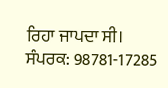ਰਿਹਾ ਜਾਪਦਾ ਸੀ।
ਸੰਪਰਕ: 98781-17285